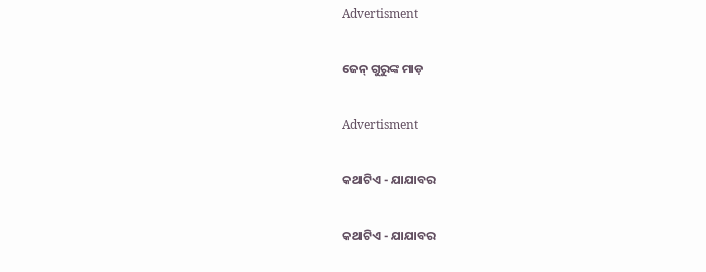Advertisment

ଜେନ୍‌ ଗୁରୁଙ୍କ ମାଡ଼

Advertisment

କଥାଟିଏ - ଯାଯାବର

କଥାଟିଏ - ଯାଯାବର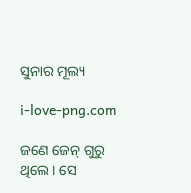ସୁନାର ମୂଲ୍ୟ

i-love-png.com

ଜଣେ ଜେନ୍‌ ଗୁରୁ ଥିଲେ। ସେ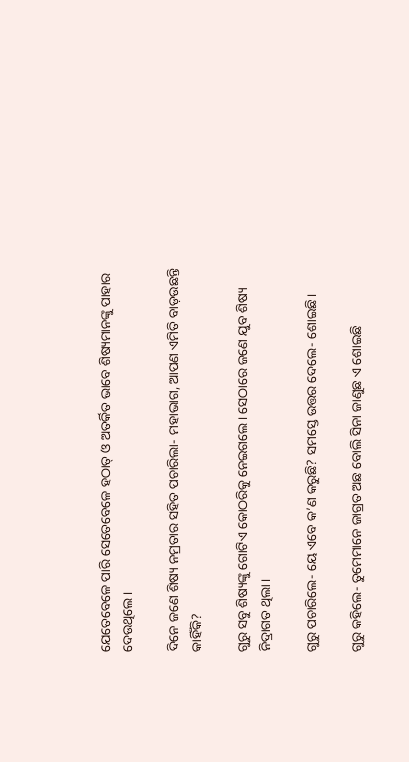ଯେତେବେଳେ ପାରି ସେତେବେଳେ ହଠାତ୍ ଓ ଅତର୍କିତ ଭାବେ ଶିଷ୍ୟମାନଙ୍କୁ ପାହାର ଦେଉଥିଲେ।

ଦିନେ ଜଣେ ଶିଷ୍ୟ ନମ୍ରତାର ସହିତ ପଚାରିଲା- ମହାଭାଗ, ଆପଣ ଏମିତି ବାଡ଼ଉଛନ୍ତି କାହିଁକି?

ଗୁରୁ ସବୁ ଶିଷ୍ୟଙ୍କୁ ଗୋଟିଏ କୋଠରିକୁ ନେଇଗଲେ। ସେଠାରେ ଜଣେ ଯୁବ ଶିଷ୍ୟ ନିଦ୍ରାଗତ ଥିଲା।

ଗୁରୁ ପଚାରିଲେ- ୟେ ଏବେ କ’ଣ କରୁଛି? ସମସ୍ତେ ଉତ୍ତର ଦେଲେ- ଶୋଇଛି।

ଗୁରୁ କହିଲେ- ତୁମେମାନେ ଜାଗ୍ରତ ଅଛ ବୋଲି ସିନା ଜାଣୁଛ ଏ ଶୋଇଛି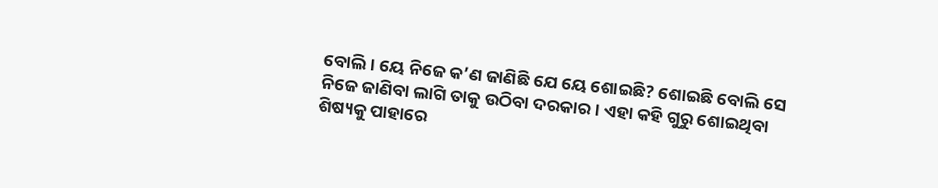ବୋଲି। ୟେ ନିଜେ କ’ଣ ଜାଣିଛି ଯେ ୟେ ଶୋଇଛି? ଶୋଇଛି ବୋଲି ସେ ନିଜେ ଜାଣିବା ଲାଗି ତାକୁ ଉଠିବା ଦରକାର। ଏହା କହି ଗୁରୁ ଶୋଇଥିବା ଶିଷ୍ୟକୁ ପାହାରେ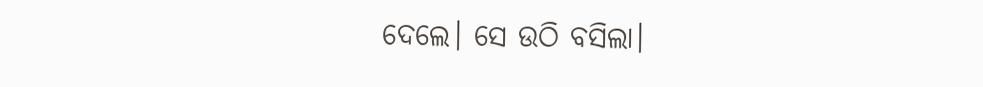ଦେଲେ। ସେ ଉଠି ବସିଲା।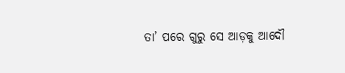ତା’ ପରେ ଗୁରୁ ସେ ଆଡ଼କୁ ଆଦୌ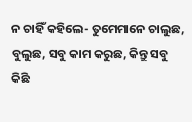ନ ଚାହିଁ କହିଲେ- ତୁମେମାନେ ଚାଲୁଛ, ବୁଲୁଛ, ସବୁ କାମ କରୁଛ, କିନ୍ତୁ ସବୁ କିଛି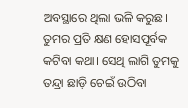ଅବସ୍ଥାରେ ଥିଲା ଭଳି କରୁଛ। ତୁମର ପ୍ରତି କ୍ଷଣ ହୋସପୂର୍ବକ କଟିବା କଥା। ସେଥି ଲାଗି ତୁମକୁ ତନ୍ଦ୍ରା ଛାଡ଼ି ଚେଇଁ ଉଠିବା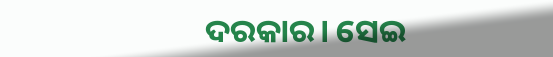ଦରକାର। ସେଇ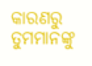କାରଣରୁ ତୁମମାନଙ୍କୁ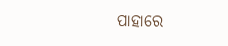ପାହାରେ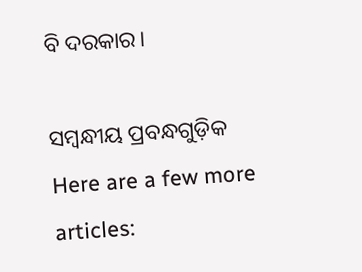ବି ଦରକାର।

ସମ୍ବନ୍ଧୀୟ ପ୍ରବନ୍ଧଗୁଡ଼ିକ
Here are a few more articles: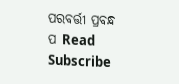ପରବର୍ତ୍ତୀ ପ୍ରବନ୍ଧ ପ Read
Subscribe